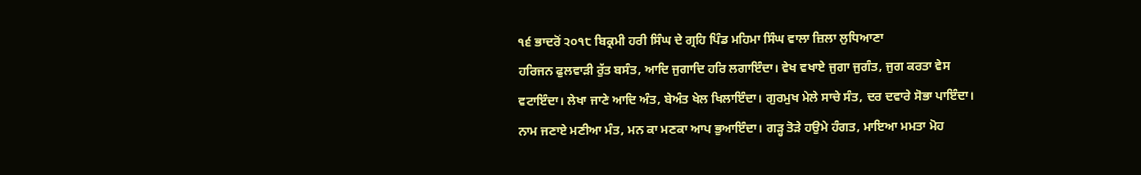੧੬ ਭਾਦਰੋਂ ੨੦੧੮ ਬਿਕ੍ਰਮੀ ਹਰੀ ਸਿੰਘ ਦੇ ਗ੍ਰਹਿ ਪਿੰਡ ਮਹਿਮਾ ਸਿੰਘ ਵਾਲਾ ਜ਼ਿਲਾ ਲੁਧਿਆਣਾ
ਹਰਿਜਨ ਫੁਲਵਾੜੀ ਰੁੱਤ ਬਸੰਤ, ਆਦਿ ਜੁਗਾਦਿ ਹਰਿ ਲਗਾਇੰਦਾ। ਵੇਖ ਵਖਾਏ ਜੁਗਾ ਜੁਗੰਤ, ਜੁਗ ਕਰਤਾ ਵੇਸ ਵਟਾਇੰਦਾ। ਲੇਖਾ ਜਾਣੇ ਆਦਿ ਅੰਤ, ਬੇਅੰਤ ਖੇਲ ਖਿਲਾਇੰਦਾ। ਗੁਰਮੁਖ ਮੇਲੇ ਸਾਚੇ ਸੰਤ, ਦਰ ਦਵਾਰੇ ਸੋਭਾ ਪਾਇੰਦਾ। ਨਾਮ ਜਣਾਏ ਮਣੀਆ ਮੰਤ, ਮਨ ਕਾ ਮਣਕਾ ਆਪ ਭੁਆਇੰਦਾ। ਗੜ੍ਹ ਤੋੜੇ ਹਉਮੇ ਹੰਗਤ, ਮਾਇਆ ਮਮਤਾ ਮੋਹ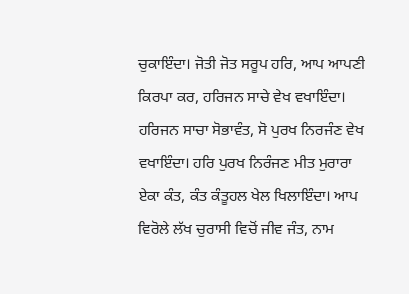ਚੁਕਾਇੰਦਾ। ਜੋਤੀ ਜੋਤ ਸਰੂਪ ਹਰਿ, ਆਪ ਆਪਣੀ ਕਿਰਪਾ ਕਰ, ਹਰਿਜਨ ਸਾਚੇ ਵੇਖ ਵਖਾਇੰਦਾ। ਹਰਿਜਨ ਸਾਚਾ ਸੋਭਾਵੰਤ, ਸੋ ਪੁਰਖ ਨਿਰਜੰਣ ਵੇਖ ਵਖਾਇੰਦਾ। ਹਰਿ ਪੁਰਖ ਨਿਰੰਜਣ ਮੀਤ ਮੁਰਾਰਾ ਏਕਾ ਕੰਤ, ਕੰਤ ਕੰਤੂਹਲ ਖੇਲ ਖਿਲਾਇੰਦਾ। ਆਪ ਵਿਰੋਲੇ ਲੱਖ ਚੁਰਾਸੀ ਵਿਚੋਂ ਜੀਵ ਜੰਤ, ਨਾਮ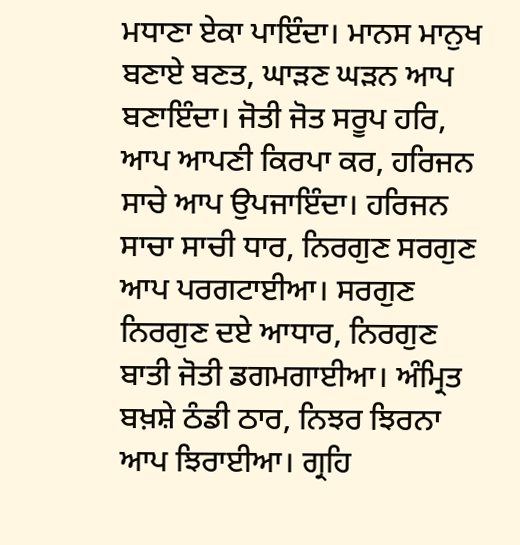ਮਧਾਣਾ ਏਕਾ ਪਾਇੰਦਾ। ਮਾਨਸ ਮਾਨੁਖ ਬਣਾਏ ਬਣਤ, ਘਾੜਣ ਘੜਨ ਆਪ ਬਣਾਇੰਦਾ। ਜੋਤੀ ਜੋਤ ਸਰੂਪ ਹਰਿ, ਆਪ ਆਪਣੀ ਕਿਰਪਾ ਕਰ, ਹਰਿਜਨ ਸਾਚੇ ਆਪ ਉਪਜਾਇੰਦਾ। ਹਰਿਜਨ ਸਾਚਾ ਸਾਚੀ ਧਾਰ, ਨਿਰਗੁਣ ਸਰਗੁਣ ਆਪ ਪਰਗਟਾਈਆ। ਸਰਗੁਣ ਨਿਰਗੁਣ ਦਏ ਆਧਾਰ, ਨਿਰਗੁਣ ਬਾਤੀ ਜੋਤੀ ਡਗਮਗਾਈਆ। ਅੰਮ੍ਰਿਤ ਬਖ਼ਸ਼ੇ ਠੰਡੀ ਠਾਰ, ਨਿਝਰ ਝਿਰਨਾ ਆਪ ਝਿਰਾਈਆ। ਗ੍ਰਹਿ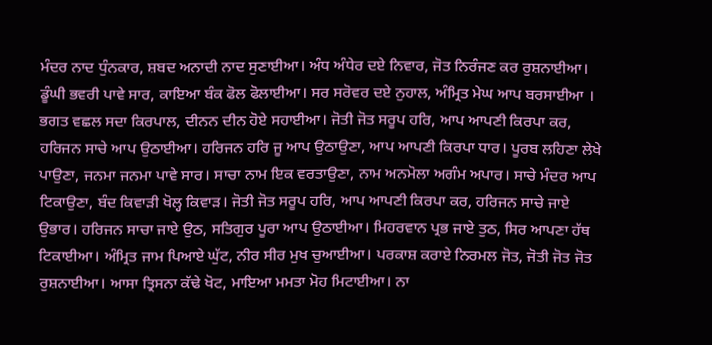ਮੰਦਰ ਨਾਦ ਧੁੰਨਕਾਰ, ਸ਼ਬਦ ਅਨਾਦੀ ਨਾਦ ਸੁਣਾਈਆ। ਅੰਧ ਅੰਧੇਰ ਦਏ ਨਿਵਾਰ, ਜੋਤ ਨਿਰੰਜਣ ਕਰ ਰੁਸ਼ਨਾਈਆ। ਡੂੰਘੀ ਭਵਰੀ ਪਾਵੇ ਸਾਰ, ਕਾਇਆ ਬੰਕ ਫੋਲ ਫੋਲਾਈਆ। ਸਰ ਸਰੋਵਰ ਦਏ ਨੁਹਾਲ, ਅੰਮ੍ਰਿਤ ਮੇਘ ਆਪ ਬਰਸਾਈਆ । ਭਗਤ ਵਛਲ ਸਦਾ ਕਿਰਪਾਲ, ਦੀਨਨ ਦੀਨ ਹੋਏ ਸਹਾਈਆ। ਜੋਤੀ ਜੋਤ ਸਰੂਪ ਹਰਿ, ਆਪ ਆਪਣੀ ਕਿਰਪਾ ਕਰ, ਹਰਿਜਨ ਸਾਚੇ ਆਪ ਉਠਾਈਆ। ਹਰਿਜਨ ਹਰਿ ਜੂ ਆਪ ਉਠਾਉਣਾ, ਆਪ ਆਪਣੀ ਕਿਰਪਾ ਧਾਰ। ਪੂਰਬ ਲਹਿਣਾ ਲੇਖੇ ਪਾਉਣਾ, ਜਨਮਾ ਜਨਮਾ ਪਾਵੇ ਸਾਰ। ਸਾਚਾ ਨਾਮ ਇਕ ਵਰਤਾਉਣਾ, ਨਾਮ ਅਨਮੋਲਾ ਅਗੰਮ ਅਪਾਰ। ਸਾਚੇ ਮੰਦਰ ਆਪ ਟਿਕਾਉਣਾ, ਬੰਦ ਕਿਵਾੜੀ ਖੋਲ੍ਹ ਕਿਵਾੜ। ਜੋਤੀ ਜੋਤ ਸਰੂਪ ਹਰਿ, ਆਪ ਆਪਣੀ ਕਿਰਪਾ ਕਰ, ਹਰਿਜਨ ਸਾਚੇ ਜਾਏ ਉਭਾਰ। ਹਰਿਜਨ ਸਾਚਾ ਜਾਏ ਉਠ, ਸਤਿਗੁਰ ਪੂਰਾ ਆਪ ਉਠਾਈਆ। ਮਿਹਰਵਾਨ ਪ੍ਰਭ ਜਾਏ ਤੁਠ, ਸਿਰ ਆਪਣਾ ਹੱਥ ਟਿਕਾਈਆ। ਅੰਮ੍ਰਿਤ ਜਾਮ ਪਿਆਏ ਘੁੱਟ, ਨੀਰ ਸੀਰ ਮੁਖ ਚੁਆਈਆ। ਪਰਕਾਸ਼ ਕਰਾਏ ਨਿਰਮਲ ਜੋਤ, ਜੋਤੀ ਜੋਤ ਜੋਤ ਰੁਸ਼ਨਾਈਆ। ਆਸਾ ਤ੍ਰਿਸਨਾ ਕੱਢੇ ਖੋਟ, ਮਾਇਆ ਮਮਤਾ ਮੋਹ ਮਿਟਾਈਆ। ਨਾ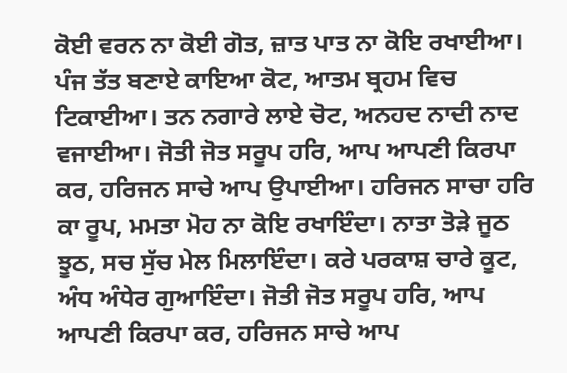ਕੋਈ ਵਰਨ ਨਾ ਕੋਈ ਗੋਤ, ਜ਼ਾਤ ਪਾਤ ਨਾ ਕੋਇ ਰਖਾਈਆ। ਪੰਜ ਤੱਤ ਬਣਾਏ ਕਾਇਆ ਕੋਟ, ਆਤਮ ਬ੍ਰਹਮ ਵਿਚ ਟਿਕਾਈਆ। ਤਨ ਨਗਾਰੇ ਲਾਏ ਚੋਟ, ਅਨਹਦ ਨਾਦੀ ਨਾਦ ਵਜਾਈਆ। ਜੋਤੀ ਜੋਤ ਸਰੂਪ ਹਰਿ, ਆਪ ਆਪਣੀ ਕਿਰਪਾ ਕਰ, ਹਰਿਜਨ ਸਾਚੇ ਆਪ ਉਪਾਈਆ। ਹਰਿਜਨ ਸਾਚਾ ਹਰਿ ਕਾ ਰੂਪ, ਮਮਤਾ ਮੋਹ ਨਾ ਕੋਇ ਰਖਾਇੰਦਾ। ਨਾਤਾ ਤੋੜੇ ਜੂਠ ਝੂਠ, ਸਚ ਸੁੱਚ ਮੇਲ ਮਿਲਾਇੰਦਾ। ਕਰੇ ਪਰਕਾਸ਼ ਚਾਰੇ ਕੂਟ, ਅੰਧ ਅੰਧੇਰ ਗੁਆਇੰਦਾ। ਜੋਤੀ ਜੋਤ ਸਰੂਪ ਹਰਿ, ਆਪ ਆਪਣੀ ਕਿਰਪਾ ਕਰ, ਹਰਿਜਨ ਸਾਚੇ ਆਪ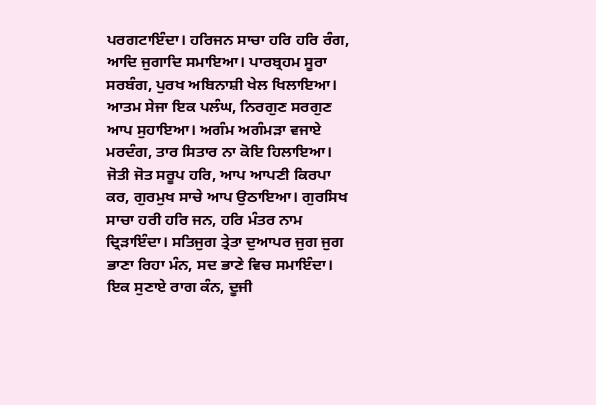ਪਰਗਟਾਇੰਦਾ। ਹਰਿਜਨ ਸਾਚਾ ਹਰਿ ਹਰਿ ਰੰਗ, ਆਦਿ ਜੁਗਾਦਿ ਸਮਾਇਆ। ਪਾਰਬ੍ਰਹਮ ਸੂਰਾ ਸਰਬੰਗ, ਪੁਰਖ ਅਬਿਨਾਸ਼ੀ ਖੇਲ ਖਿਲਾਇਆ। ਆਤਮ ਸੇਜਾ ਇਕ ਪਲੰਘ, ਨਿਰਗੁਣ ਸਰਗੁਣ ਆਪ ਸੁਹਾਇਆ। ਅਗੰਮ ਅਗੰਮੜਾ ਵਜਾਏ ਮਰਦੰਗ, ਤਾਰ ਸਿਤਾਰ ਨਾ ਕੋਇ ਹਿਲਾਇਆ। ਜੋਤੀ ਜੋਤ ਸਰੂਪ ਹਰਿ, ਆਪ ਆਪਣੀ ਕਿਰਪਾ ਕਰ, ਗੁਰਮੁਖ ਸਾਚੇ ਆਪ ਉਠਾਇਆ। ਗੁਰਸਿਖ ਸਾਚਾ ਹਰੀ ਹਰਿ ਜਨ, ਹਰਿ ਮੰਤਰ ਨਾਮ ਦ੍ਰਿੜਾਇੰਦਾ। ਸਤਿਜੁਗ ਤ੍ਰੇਤਾ ਦੁਆਪਰ ਜੁਗ ਜੁਗ ਭਾਣਾ ਰਿਹਾ ਮੰਨ, ਸਦ ਭਾਣੇ ਵਿਚ ਸਮਾਇੰਦਾ। ਇਕ ਸੁਣਾਏ ਰਾਗ ਕੰਨ, ਦੂਜੀ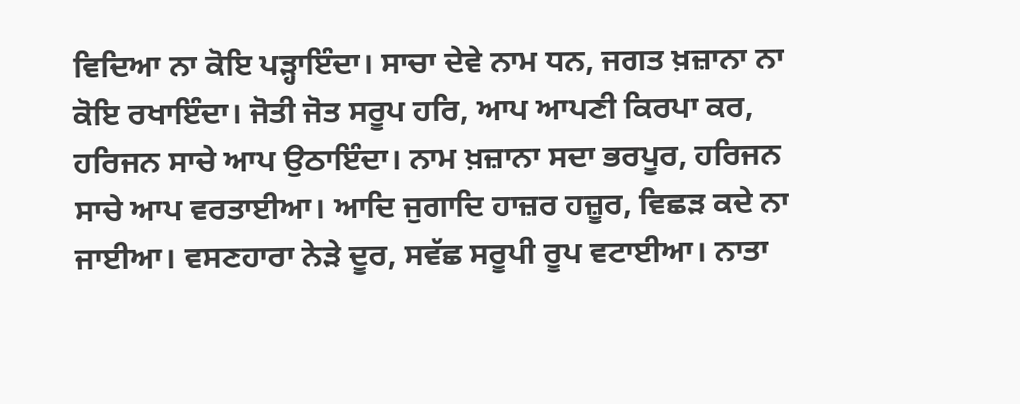ਵਿਦਿਆ ਨਾ ਕੋਇ ਪੜ੍ਹਾਇੰਦਾ। ਸਾਚਾ ਦੇਵੇ ਨਾਮ ਧਨ, ਜਗਤ ਖ਼ਜ਼ਾਨਾ ਨਾ ਕੋਇ ਰਖਾਇੰਦਾ। ਜੋਤੀ ਜੋਤ ਸਰੂਪ ਹਰਿ, ਆਪ ਆਪਣੀ ਕਿਰਪਾ ਕਰ, ਹਰਿਜਨ ਸਾਚੇ ਆਪ ਉਠਾਇੰਦਾ। ਨਾਮ ਖ਼ਜ਼ਾਨਾ ਸਦਾ ਭਰਪੂਰ, ਹਰਿਜਨ ਸਾਚੇ ਆਪ ਵਰਤਾਈਆ। ਆਦਿ ਜੁਗਾਦਿ ਹਾਜ਼ਰ ਹਜ਼ੂਰ, ਵਿਛੜ ਕਦੇ ਨਾ ਜਾਈਆ। ਵਸਣਹਾਰਾ ਨੇੜੇ ਦੂਰ, ਸਵੱਛ ਸਰੂਪੀ ਰੂਪ ਵਟਾਈਆ। ਨਾਤਾ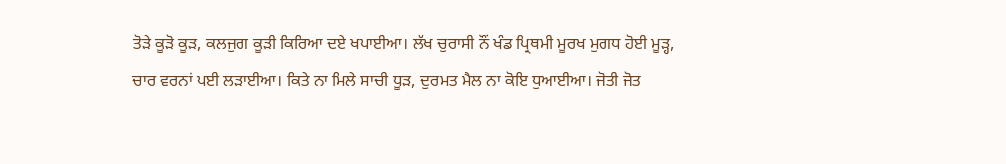ਤੋੜੇ ਕੂੜੋ ਕੂੜ, ਕਲਜੁਗ ਕੂੜੀ ਕਿਰਿਆ ਦਏ ਖਪਾਈਆ। ਲੱਖ ਚੁਰਾਸੀ ਨੌਂ ਖੰਡ ਪ੍ਰਿਥਮੀ ਮੂਰਖ ਮੁਗਧ ਹੋਈ ਮੂੜ੍ਹ, ਚਾਰ ਵਰਨਾਂ ਪਈ ਲੜਾਈਆ। ਕਿਤੇ ਨਾ ਮਿਲੇ ਸਾਚੀ ਧੂੜ, ਦੁਰਮਤ ਮੈਲ ਨਾ ਕੋਇ ਧੁਆਈਆ। ਜੋਤੀ ਜੋਤ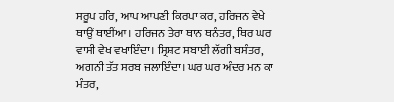ਸਰੂਪ ਹਰਿ, ਆਪ ਆਪਣੀ ਕਿਰਪਾ ਕਰ, ਹਰਿਜਨ ਵੇਖੇ ਥਾਉਂ ਥਾਈਂਆ। ਹਰਿਜਨ ਤੇਰਾ ਥਾਨ ਥਨੰਤਰ, ਥਿਰ ਘਰ ਵਾਸੀ ਵੇਖ ਵਖਾਇੰਦਾ। ਸ੍ਰਿਸ਼ਟ ਸਬਾਈ ਲੱਗੀ ਬਸੰਤਰ, ਅਗਨੀ ਤੱਤ ਸਰਬ ਜਲਾਇੰਦਾ। ਘਰ ਘਰ ਅੰਦਰ ਮਨ ਕਾ ਮੰਤਰ,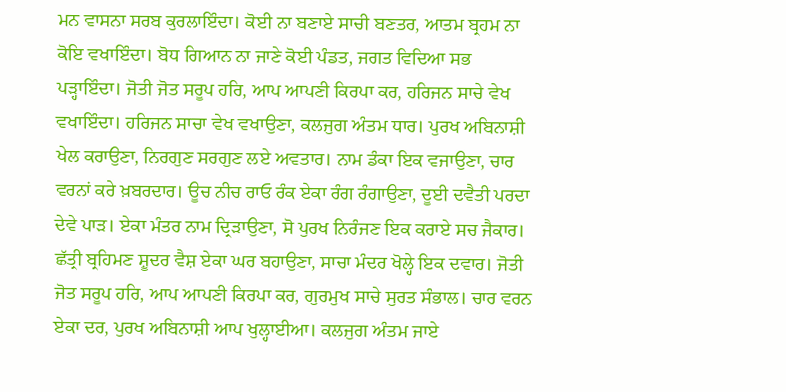ਮਨ ਵਾਸਨਾ ਸਰਬ ਕੁਰਲਾਇੰਦਾ। ਕੋਈ ਨਾ ਬਣਾਏ ਸਾਚੀ ਬਣਤਰ, ਆਤਮ ਬ੍ਰਹਮ ਨਾ ਕੋਇ ਵਖਾਇੰਦਾ। ਬੋਧ ਗਿਆਨ ਨਾ ਜਾਣੇ ਕੋਈ ਪੰਡਤ, ਜਗਤ ਵਿਦਿਆ ਸਭ ਪੜ੍ਹਾਇੰਦਾ। ਜੋਤੀ ਜੋਤ ਸਰੂਪ ਹਰਿ, ਆਪ ਆਪਣੀ ਕਿਰਪਾ ਕਰ, ਹਰਿਜਨ ਸਾਚੇ ਵੇਖ ਵਖਾਇੰਦਾ। ਹਰਿਜਨ ਸਾਚਾ ਵੇਖ ਵਖਾਉਣਾ, ਕਲਜੁਗ ਅੰਤਮ ਧਾਰ। ਪੁਰਖ ਅਬਿਨਾਸ਼ੀ ਖੇਲ ਕਰਾਉਣਾ, ਨਿਰਗੁਣ ਸਰਗੁਣ ਲਏ ਅਵਤਾਰ। ਨਾਮ ਡੰਕਾ ਇਕ ਵਜਾਉਣਾ, ਚਾਰ ਵਰਨਾਂ ਕਰੇ ਖ਼ਬਰਦਾਰ। ਊਚ ਨੀਚ ਰਾਓ ਰੰਕ ਏਕਾ ਰੰਗ ਰੰਗਾਉਣਾ, ਦੂਈ ਦਵੈਤੀ ਪਰਦਾ ਦੇਵੇ ਪਾੜ। ਏਕਾ ਮੰਤਰ ਨਾਮ ਦ੍ਰਿੜਾਉਣਾ, ਸੋ ਪੁਰਖ ਨਿਰੰਜਣ ਇਕ ਕਰਾਏ ਸਚ ਜੈਕਾਰ। ਛੱਤ੍ਰੀ ਬ੍ਰਹਿਮਣ ਸ਼ੂਦਰ ਵੈਸ਼ ਏਕਾ ਘਰ ਬਹਾਉਣਾ, ਸਾਚਾ ਮੰਦਰ ਖੋਲ੍ਹੇ ਇਕ ਦਵਾਰ। ਜੋਤੀ ਜੋਤ ਸਰੂਪ ਹਰਿ, ਆਪ ਆਪਣੀ ਕਿਰਪਾ ਕਰ, ਗੁਰਮੁਖ ਸਾਚੇ ਸੁਰਤ ਸੰਭਾਲ। ਚਾਰ ਵਰਨ ਏਕਾ ਦਰ, ਪੁਰਖ ਅਬਿਨਾਸ਼ੀ ਆਪ ਖੁਲ੍ਹਾਈਆ। ਕਲਜੁਗ ਅੰਤਮ ਜਾਏ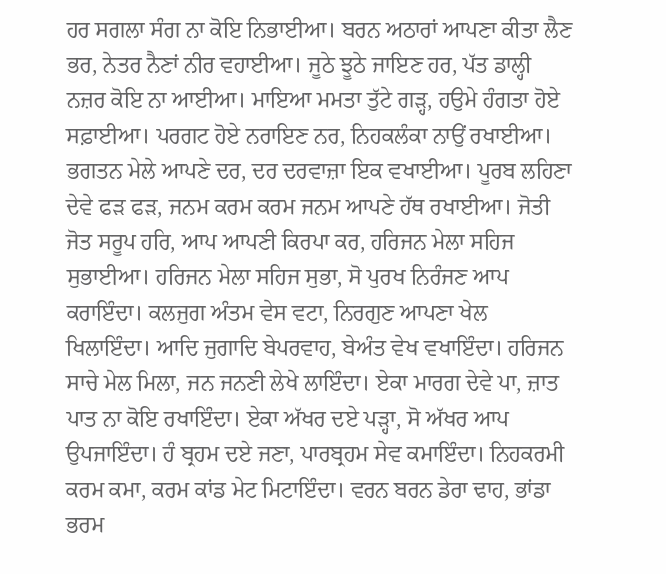ਹਰ ਸਗਲਾ ਸੰਗ ਨਾ ਕੋਇ ਨਿਭਾਈਆ। ਬਰਨ ਅਠਾਰਾਂ ਆਪਣਾ ਕੀਤਾ ਲੈਣ ਭਰ, ਨੇਤਰ ਨੈਣਾਂ ਨੀਰ ਵਹਾਈਆ। ਜੂਠੇ ਝੂਠੇ ਜਾਇਣ ਹਰ, ਪੱਤ ਡਾਲ੍ਹੀ ਨਜ਼ਰ ਕੋਇ ਨਾ ਆਈਆ। ਮਾਇਆ ਮਮਤਾ ਤੁੱਟੇ ਗੜ੍ਹ, ਹਉਮੇ ਹੰਗਤਾ ਹੋਏ ਸਫ਼ਾਈਆ। ਪਰਗਟ ਹੋਏ ਨਰਾਇਣ ਨਰ, ਨਿਹਕਲੰਕਾ ਨਾਉਂ ਰਖਾਈਆ। ਭਗਤਨ ਮੇਲੇ ਆਪਣੇ ਦਰ, ਦਰ ਦਰਵਾਜ਼ਾ ਇਕ ਵਖਾਈਆ। ਪੂਰਬ ਲਹਿਣਾ ਦੇਵੇ ਫੜ ਫੜ, ਜਨਮ ਕਰਮ ਕਰਮ ਜਨਮ ਆਪਣੇ ਹੱਥ ਰਖਾਈਆ। ਜੋਤੀ ਜੋਤ ਸਰੂਪ ਹਰਿ, ਆਪ ਆਪਣੀ ਕਿਰਪਾ ਕਰ, ਹਰਿਜਨ ਮੇਲਾ ਸਹਿਜ ਸੁਭਾਈਆ। ਹਰਿਜਨ ਮੇਲਾ ਸਹਿਜ ਸੁਭਾ, ਸੋ ਪੁਰਖ ਨਿਰੰਜਣ ਆਪ ਕਰਾਇੰਦਾ। ਕਲਜੁਗ ਅੰਤਮ ਵੇਸ ਵਟਾ, ਨਿਰਗੁਣ ਆਪਣਾ ਖੇਲ ਖਿਲਾਇੰਦਾ। ਆਦਿ ਜੁਗਾਦਿ ਬੇਪਰਵਾਹ, ਬੇਅੰਤ ਵੇਖ ਵਖਾਇੰਦਾ। ਹਰਿਜਨ ਸਾਚੇ ਮੇਲ ਮਿਲਾ, ਜਨ ਜਨਣੀ ਲੇਖੇ ਲਾਇੰਦਾ। ਏਕਾ ਮਾਰਗ ਦੇਵੇ ਪਾ, ਜ਼ਾਤ ਪਾਤ ਨਾ ਕੋਇ ਰਖਾਇੰਦਾ। ਏਕਾ ਅੱਖਰ ਦਏ ਪੜ੍ਹਾ, ਸੋ ਅੱਖਰ ਆਪ ਉਪਜਾਇੰਦਾ। ਹੰ ਬ੍ਰਹਮ ਦਏ ਜਣਾ, ਪਾਰਬ੍ਰਹਮ ਸੇਵ ਕਮਾਇੰਦਾ। ਨਿਹਕਰਮੀ ਕਰਮ ਕਮਾ, ਕਰਮ ਕਾਂਡ ਮੇਟ ਮਿਟਾਇੰਦਾ। ਵਰਨ ਬਰਨ ਡੇਰਾ ਢਾਹ, ਭਾਂਡਾ ਭਰਮ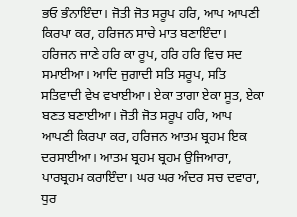ਭਓ ਭੰਨਾਇੰਦਾ। ਜੋਤੀ ਜੋਤ ਸਰੂਪ ਹਰਿ, ਆਪ ਆਪਣੀ ਕਿਰਪਾ ਕਰ, ਹਰਿਜਨ ਸਾਚੇ ਮਾਤ ਬਣਾਇੰਦਾ। ਹਰਿਜਨ ਜਾਣੇ ਹਰਿ ਕਾ ਰੂਪ, ਹਰਿ ਹਰਿ ਵਿਚ ਸਦ ਸਮਾਈਆ। ਆਦਿ ਜੁਗਾਦੀ ਸਤਿ ਸਰੂਪ, ਸਤਿ ਸਤਿਵਾਦੀ ਵੇਖ ਵਖਾਈਆ। ਏਕਾ ਤਾਗਾ ਏਕਾ ਸੂਤ, ਏਕਾ ਬਣਤ ਬਣਾਈਆ। ਜੋਤੀ ਜੋਤ ਸਰੂਪ ਹਰਿ, ਆਪ ਆਪਣੀ ਕਿਰਪਾ ਕਰ, ਹਰਿਜਨ ਆਤਮ ਬ੍ਰਹਮ ਇਕ ਦਰਸਾਈਆ। ਆਤਮ ਬ੍ਰਹਮ ਬ੍ਰਹਮ ਉਜਿਆਰਾ, ਪਾਰਬ੍ਰਹਮ ਕਰਾਇੰਦਾ। ਘਰ ਘਰ ਅੰਦਰ ਸਚ ਦਵਾਰਾ, ਧੁਰ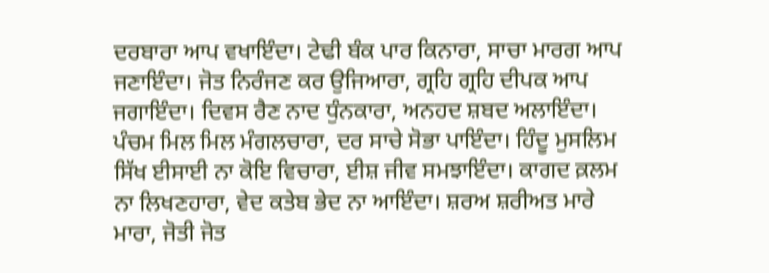ਦਰਬਾਰਾ ਆਪ ਵਖਾਇੰਦਾ। ਟੇਢੀ ਬੰਕ ਪਾਰ ਕਿਨਾਰਾ, ਸਾਚਾ ਮਾਰਗ ਆਪ ਜਣਾਇੰਦਾ। ਜੋਤ ਨਿਰੰਜਣ ਕਰ ਉਜਿਆਰਾ, ਗ੍ਰਹਿ ਗ੍ਰਹਿ ਦੀਪਕ ਆਪ ਜਗਾਇੰਦਾ। ਦਿਵਸ ਰੈਣ ਨਾਦ ਧੁੰਨਕਾਰਾ, ਅਨਹਦ ਸ਼ਬਦ ਅਲਾਇੰਦਾ। ਪੰਚਮ ਮਿਲ ਮਿਲ ਮੰਗਲਚਾਰਾ, ਦਰ ਸਾਚੇ ਸੋਭਾ ਪਾਇੰਦਾ। ਹਿੰਦੂ ਮੁਸਲਿਮ ਸਿੱਖ ਈਸਾਈ ਨਾ ਕੋਇ ਵਿਚਾਰਾ, ਈਸ਼ ਜੀਵ ਸਮਝਾਇੰਦਾ। ਕਾਗਦ ਕ਼ਲਮ ਨਾ ਲਿਖਣਹਾਰਾ, ਵੇਦ ਕਤੇਬ ਭੇਦ ਨਾ ਆਇੰਦਾ। ਸ਼ਰਅ ਸ਼ਰੀਅਤ ਮਾਰੇ ਮਾਰਾ, ਜੋਤੀ ਜੋਤ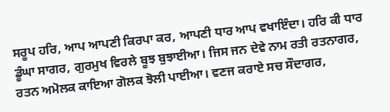ਸਰੂਪ ਹਰਿ, ਆਪ ਆਪਣੀ ਕਿਰਪਾ ਕਰ, ਆਪਣੀ ਧਾਰ ਆਪ ਵਖਾਇੰਦਾ। ਹਰਿ ਕੀ ਧਾਰ ਡੂੰਘਾ ਸਾਗਰ, ਗੁਰਮੁਖ ਵਿਰਲੇ ਬੂਝ ਬੁਝਾਈਆ। ਜਿਸ ਜਨ ਦੇਵੇ ਨਾਮ ਰਤੀ ਰਤਨਾਗਰ, ਰਤਨ ਅਮੋਲਕ ਕਾਇਆ ਗੋਲਕ ਝੋਲੀ ਪਾਈਆ। ਵਣਜ ਕਰਾਏ ਸਚ ਸੌਦਾਗਰ,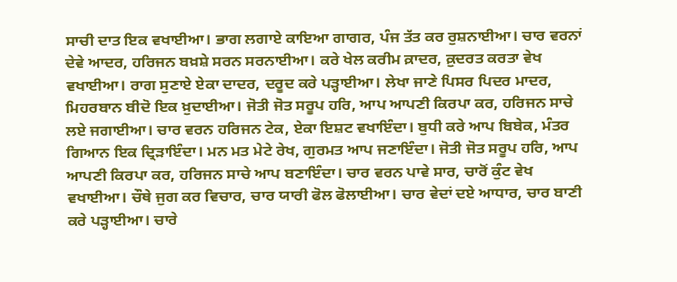ਸਾਚੀ ਦਾਤ ਇਕ ਵਖਾਈਆ। ਭਾਗ ਲਗਾਏ ਕਾਇਆ ਗਾਗਰ, ਪੰਜ ਤੱਤ ਕਰ ਰੁਸ਼ਨਾਈਆ। ਚਾਰ ਵਰਨਾਂ ਦੇਵੇ ਆਦਰ, ਹਰਿਜਨ ਬਖ਼ਸ਼ੇ ਸਰਨ ਸਰਨਾਈਆ। ਕਰੇ ਖੇਲ ਕਰੀਮ ਕ਼ਾਦਰ, ਕ਼ੁਦਰਤ ਕਰਤਾ ਵੇਖ ਵਖਾਈਆ। ਰਾਗ ਸੁਣਾਏ ਏਕਾ ਦਾਦਰ, ਦਰੂਦ ਕਰੇ ਪੜ੍ਹਾਈਆ। ਲੇਖਾ ਜਾਣੇ ਪਿਸਰ ਪਿਦਰ ਮਾਦਰ, ਮਿਹਰਬਾਨ ਬੀਦੋ ਇਕ ਖ਼ੁਦਾਈਆ। ਜੋਤੀ ਜੋਤ ਸਰੂਪ ਹਰਿ, ਆਪ ਆਪਣੀ ਕਿਰਪਾ ਕਰ, ਹਰਿਜਨ ਸਾਚੇ ਲਏ ਜਗਾਈਆ। ਚਾਰ ਵਰਨ ਹਰਿਜਨ ਟੇਕ, ਏਕਾ ਇਸ਼ਟ ਵਖਾਇੰਦਾ। ਬੁਧੀ ਕਰੇ ਆਪ ਬਿਬੇਕ, ਮੰਤਰ ਗਿਆਨ ਇਕ ਦ੍ਰਿੜਾਇੰਦਾ। ਮਨ ਮਤ ਮੇਟੇ ਰੇਖ, ਗੁਰਮਤ ਆਪ ਜਣਾਇੰਦਾ। ਜੋਤੀ ਜੋਤ ਸਰੂਪ ਹਰਿ, ਆਪ ਆਪਣੀ ਕਿਰਪਾ ਕਰ, ਹਰਿਜਨ ਸਾਚੇ ਆਪ ਬਣਾਇੰਦਾ। ਚਾਰ ਵਰਨ ਪਾਵੇ ਸਾਰ, ਚਾਰੋਂ ਕੁੰਟ ਵੇਖ ਵਖਾਈਆ। ਚੌਥੇ ਜੁਗ ਕਰ ਵਿਚਾਰ, ਚਾਰ ਯਾਰੀ ਫੋਲ ਫੋਲਾਈਆ। ਚਾਰ ਵੇਦਾਂ ਦਏ ਆਧਾਰ, ਚਾਰ ਬਾਣੀ ਕਰੇ ਪੜ੍ਹਾਈਆ। ਚਾਰੇ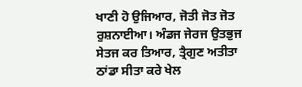ਖਾਣੀ ਹੋ ਉਜਿਆਰ, ਜੋਤੀ ਜੋਤ ਜੋਤ ਰੁਸ਼ਨਾਈਆ। ਅੰਡਜ ਜੇਰਜ ਉਤਭੁਜ ਸੇਤਜ ਕਰ ਤਿਆਰ, ਤ੍ਰੈਗੁਣ ਅਤੀਤਾ ਠਾਂਡਾ ਸੀਤਾ ਕਰੇ ਖੇਲ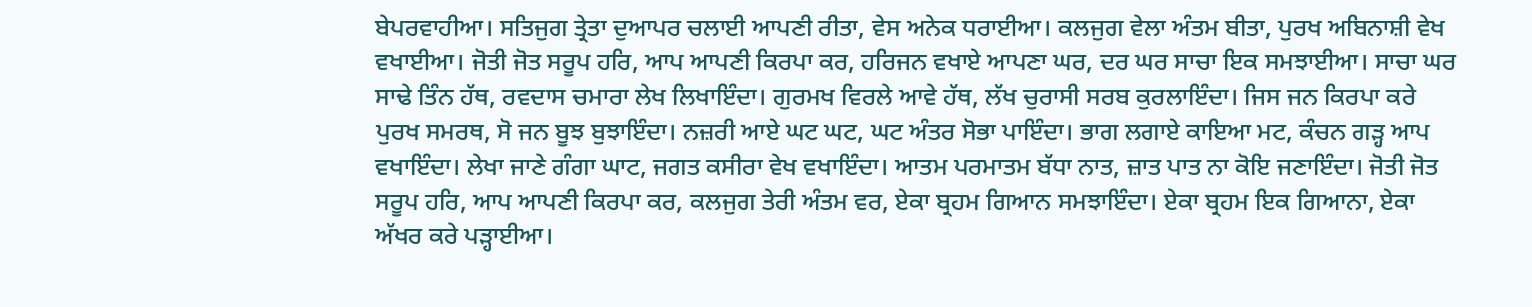ਬੇਪਰਵਾਹੀਆ। ਸਤਿਜੁਗ ਤ੍ਰੇਤਾ ਦੁਆਪਰ ਚਲਾਈ ਆਪਣੀ ਰੀਤਾ, ਵੇਸ ਅਨੇਕ ਧਰਾਈਆ। ਕਲਜੁਗ ਵੇਲਾ ਅੰਤਮ ਬੀਤਾ, ਪੁਰਖ ਅਬਿਨਾਸ਼ੀ ਵੇਖ ਵਖਾਈਆ। ਜੋਤੀ ਜੋਤ ਸਰੂਪ ਹਰਿ, ਆਪ ਆਪਣੀ ਕਿਰਪਾ ਕਰ, ਹਰਿਜਨ ਵਖਾਏ ਆਪਣਾ ਘਰ, ਦਰ ਘਰ ਸਾਚਾ ਇਕ ਸਮਝਾਈਆ। ਸਾਚਾ ਘਰ ਸਾਢੇ ਤਿੰਨ ਹੱਥ, ਰਵਦਾਸ ਚਮਾਰਾ ਲੇਖ ਲਿਖਾਇੰਦਾ। ਗੁਰਮਖ ਵਿਰਲੇ ਆਵੇ ਹੱਥ, ਲੱਖ ਚੁਰਾਸੀ ਸਰਬ ਕੁਰਲਾਇੰਦਾ। ਜਿਸ ਜਨ ਕਿਰਪਾ ਕਰੇ ਪੁਰਖ ਸਮਰਥ, ਸੋ ਜਨ ਬੂਝ ਬੁਝਾਇੰਦਾ। ਨਜ਼ਰੀ ਆਏ ਘਟ ਘਟ, ਘਟ ਅੰਤਰ ਸੋਭਾ ਪਾਇੰਦਾ। ਭਾਗ ਲਗਾਏ ਕਾਇਆ ਮਟ, ਕੰਚਨ ਗੜ੍ਹ ਆਪ ਵਖਾਇੰਦਾ। ਲੇਖਾ ਜਾਣੇ ਗੰਗਾ ਘਾਟ, ਜਗਤ ਕਸੀਰਾ ਵੇਖ ਵਖਾਇੰਦਾ। ਆਤਮ ਪਰਮਾਤਮ ਬੱਧਾ ਨਾਤ, ਜ਼ਾਤ ਪਾਤ ਨਾ ਕੋਇ ਜਣਾਇੰਦਾ। ਜੋਤੀ ਜੋਤ ਸਰੂਪ ਹਰਿ, ਆਪ ਆਪਣੀ ਕਿਰਪਾ ਕਰ, ਕਲਜੁਗ ਤੇਰੀ ਅੰਤਮ ਵਰ, ਏਕਾ ਬ੍ਰਹਮ ਗਿਆਨ ਸਮਝਾਇੰਦਾ। ਏਕਾ ਬ੍ਰਹਮ ਇਕ ਗਿਆਨਾ, ਏਕਾ ਅੱਖਰ ਕਰੇ ਪੜ੍ਹਾਈਆ।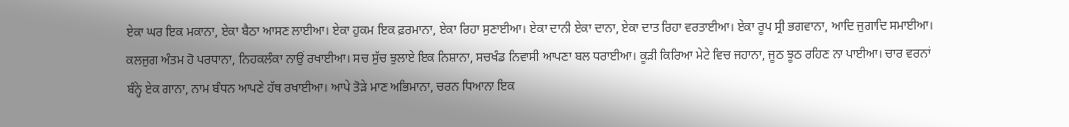ਏਕਾ ਘਰ ਇਕ ਮਕਾਨਾ, ਏਕਾ ਬੈਠਾ ਆਸਣ ਲਾਈਆ। ਏਕਾ ਹੁਕਮ ਇਕ ਫ਼ਰਮਾਨਾ, ਏਕਾ ਰਿਹਾ ਸੁਣਾਈਆ। ਏਕਾ ਦਾਨੀ ਏਕਾ ਦਾਨਾ, ਏਕਾ ਦਾਤ ਰਿਹਾ ਵਰਤਾਈਆ। ਏਕਾ ਰੂਪ ਸ੍ਰੀ ਭਗਵਾਨਾ, ਆਦਿ ਜੁਗਾਦਿ ਸਮਾਈਆ। ਕਲਜੁਗ ਅੰਤਮ ਹੋ ਪਰਧਾਨਾ, ਨਿਹਕਲੰਕਾ ਨਾਉਂ ਰਖਾਈਆ। ਸਚ ਸੁੱਚ ਝੁਲਾਏ ਇਕ ਨਿਸ਼ਾਨਾ, ਸਚਖੰਡ ਨਿਵਾਸੀ ਆਪਣਾ ਬਲ ਧਰਾਈਆ। ਕੂੜੀ ਕਿਰਿਆ ਮੇਟੇ ਵਿਚ ਜਹਾਨਾ, ਜੂਠ ਝੂਠ ਰਹਿਣ ਨਾ ਪਾਈਆ। ਚਾਰ ਵਰਨਾਂ ਬੰਨ੍ਹੇ ਏਕ ਗਾਨਾ, ਨਾਮ ਬੰਧਨ ਆਪਣੇ ਹੱਥ ਰਖਾਈਆ। ਆਪੇ ਤੋੜੇ ਮਾਣ ਅਭਿਮਾਨਾ, ਚਰਨ ਧਿਆਨਾ ਇਕ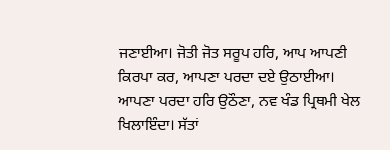ਜਣਾਈਆ। ਜੋਤੀ ਜੋਤ ਸਰੂਪ ਹਰਿ, ਆਪ ਆਪਣੀ ਕਿਰਪਾ ਕਰ, ਆਪਣਾ ਪਰਦਾ ਦਏ ਉਠਾਈਆ। ਆਪਣਾ ਪਰਦਾ ਹਰਿ ਉਠੌਣਾ, ਨਵ ਖੰਡ ਪ੍ਰਿਥਮੀ ਖੇਲ ਖਿਲਾਇੰਦਾ। ਸੱਤਾਂ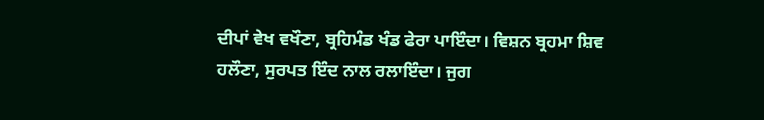ਦੀਪਾਂ ਵੇਖ ਵਖੌਣਾ, ਬ੍ਰਹਿਮੰਡ ਖੰਡ ਫੇਰਾ ਪਾਇੰਦਾ। ਵਿਸ਼ਨ ਬ੍ਰਹਮਾ ਸ਼ਿਵ ਹਲੌਣਾ, ਸੁਰਪਤ ਇੰਦ ਨਾਲ ਰਲਾਇੰਦਾ। ਜੁਗ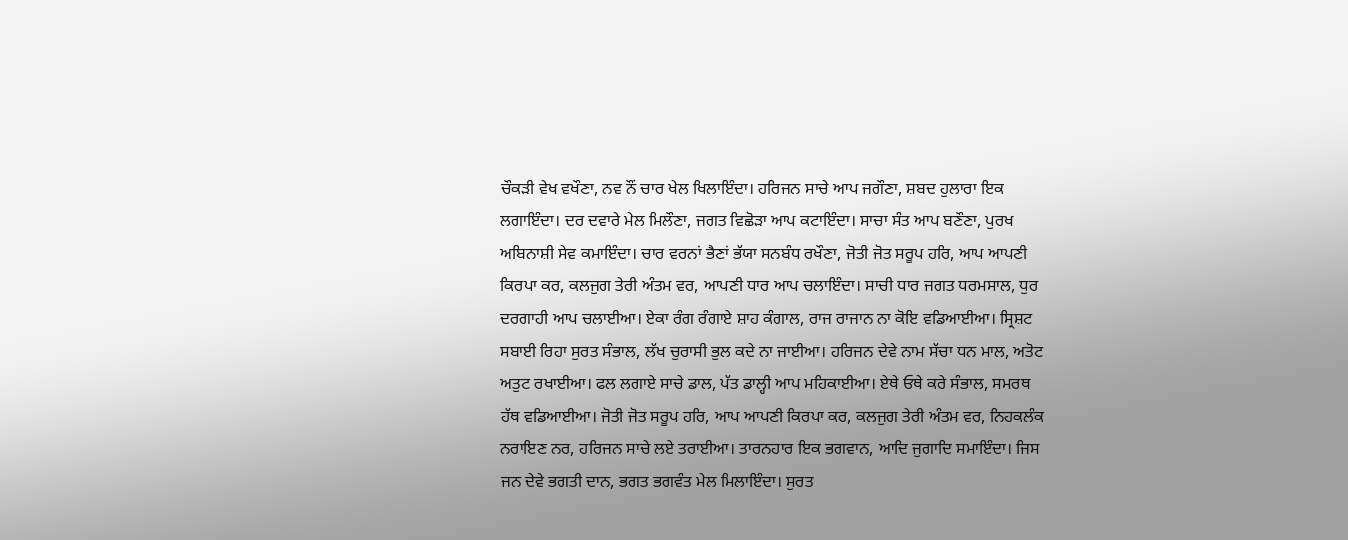ਚੌਕੜੀ ਵੇਖ ਵਖੌਣਾ, ਨਵ ਨੌਂ ਚਾਰ ਖੇਲ ਖਿਲਾਇੰਦਾ। ਹਰਿਜਨ ਸਾਚੇ ਆਪ ਜਗੌਣਾ, ਸ਼ਬਦ ਹੁਲਾਰਾ ਇਕ ਲਗਾਇੰਦਾ। ਦਰ ਦਵਾਰੇ ਮੇਲ ਮਿਲੌਣਾ, ਜਗਤ ਵਿਛੋੜਾ ਆਪ ਕਟਾਇੰਦਾ। ਸਾਚਾ ਸੰਤ ਆਪ ਬਣੌਣਾ, ਪੁਰਖ ਅਬਿਨਾਸ਼ੀ ਸੇਵ ਕਮਾਇੰਦਾ। ਚਾਰ ਵਰਨਾਂ ਭੈਣਾਂ ਭੱਯਾ ਸਨਬੰਧ ਰਖੌਣਾ, ਜੋਤੀ ਜੋਤ ਸਰੂਪ ਹਰਿ, ਆਪ ਆਪਣੀ ਕਿਰਪਾ ਕਰ, ਕਲਜੁਗ ਤੇਰੀ ਅੰਤਮ ਵਰ, ਆਪਣੀ ਧਾਰ ਆਪ ਚਲਾਇੰਦਾ। ਸਾਚੀ ਧਾਰ ਜਗਤ ਧਰਮਸਾਲ, ਧੁਰ ਦਰਗਾਹੀ ਆਪ ਚਲਾਈਆ। ਏਕਾ ਰੰਗ ਰੰਗਾਏ ਸ਼ਾਹ ਕੰਗਾਲ, ਰਾਜ ਰਾਜਾਨ ਨਾ ਕੋਇ ਵਡਿਆਈਆ। ਸ੍ਰਿਸ਼ਟ ਸਬਾਈ ਰਿਹਾ ਸੁਰਤ ਸੰਭਾਲ, ਲੱਖ ਚੁਰਾਸੀ ਭੁਲ ਕਦੇ ਨਾ ਜਾਈਆ। ਹਰਿਜਨ ਦੇਵੇ ਨਾਮ ਸੱਚਾ ਧਨ ਮਾਲ, ਅਤੋਟ ਅਤੁਟ ਰਖਾਈਆ। ਫਲ ਲਗਾਏ ਸਾਚੇ ਡਾਲ, ਪੱਤ ਡਾਲ੍ਹੀ ਆਪ ਮਹਿਕਾਈਆ। ਏਥੇ ਓਥੇ ਕਰੇ ਸੰਭਾਲ, ਸਮਰਥ ਹੱਥ ਵਡਿਆਈਆ। ਜੋਤੀ ਜੋਤ ਸਰੂਪ ਹਰਿ, ਆਪ ਆਪਣੀ ਕਿਰਪਾ ਕਰ, ਕਲਜੁਗ ਤੇਰੀ ਅੰਤਮ ਵਰ, ਨਿਹਕਲੰਕ ਨਰਾਇਣ ਨਰ, ਹਰਿਜਨ ਸਾਚੇ ਲਏ ਤਰਾਈਆ। ਤਾਰਨਹਾਰ ਇਕ ਭਗਵਾਨ, ਆਦਿ ਜੁਗਾਦਿ ਸਮਾਇੰਦਾ। ਜਿਸ ਜਨ ਦੇਵੇ ਭਗਤੀ ਦਾਨ, ਭਗਤ ਭਗਵੰਤ ਮੇਲ ਮਿਲਾਇੰਦਾ। ਸੁਰਤ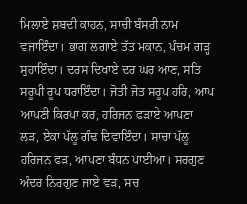ਮਿਲਾਏ ਸ਼ਬਦੀ ਕਾਹਨ, ਸਾਚੀ ਬੰਸਰੀ ਨਾਮ ਵਜਾਇੰਦਾ। ਭਾਗ ਲਗਾਏ ਤੱਤ ਮਕਾਨ, ਪੰਚਮ ਗੜ੍ਹ ਸੁਹਾਇੰਦਾ। ਦਰਸ ਦਿਖਾਏ ਦਰ ਘਰ ਆਣ, ਸਤਿ ਸਰੂਪੀ ਰੂਪ ਧਰਾਇੰਦਾ। ਜੋਤੀ ਜੋਤ ਸਰੂਪ ਹਰਿ, ਆਪ ਆਪਣੀ ਕਿਰਪਾ ਕਰ, ਹਰਿਜਨ ਫੜਾਏ ਆਪਣਾ ਲੜ, ਏਕਾ ਪੱਲੂ ਗੰਢ ਦਿਵਾਇੰਦਾ। ਸਾਚਾ ਪੱਲੂ ਹਰਿਜਨ ਫੜ, ਆਪਣਾ ਬੰਧਨ ਪਾਈਆ। ਸਰਗੁਣ ਅੰਦਰ ਨਿਰਗੁਣ ਜਾਏ ਵੜ, ਸਚ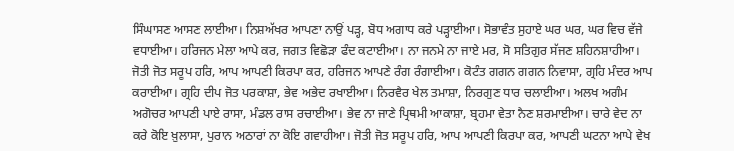ਸਿੰਘਾਸਣ ਆਸਣ ਲਾਈਆ। ਨਿਸ਼ਅੱਖਰ ਆਪਣਾ ਨਾਉਂ ਪੜ੍ਹ, ਬੋਧ ਅਗਾਧ ਕਰੇ ਪੜ੍ਹਾਈਆ। ਸੋਭਾਵੰਤ ਸੁਹਾਏ ਘਰ ਘਰ, ਘਰ ਵਿਚ ਵੱਜੇ ਵਧਾਈਆ। ਹਰਿਜਨ ਮੇਲਾ ਆਪੇ ਕਰ, ਜਗਤ ਵਿਛੋੜਾ ਫੰਦ ਕਟਾਈਆ। ਨਾ ਜਨਮੇ ਨਾ ਜਾਏ ਮਰ, ਸੋ ਸਤਿਗੁਰ ਸੱਜਣ ਸ਼ਹਿਨਸ਼ਾਹੀਆ। ਜੋਤੀ ਜੋਤ ਸਰੂਪ ਹਰਿ, ਆਪ ਆਪਣੀ ਕਿਰਪਾ ਕਰ, ਹਰਿਜਨ ਆਪਣੇ ਰੰਗ ਰੰਗਾਈਆ। ਕੋਟੰਤ ਗਗਨ ਗਗਨ ਨਿਵਾਸਾ, ਗ੍ਰਹਿ ਮੰਦਰ ਆਪ ਕਰਾਈਆ। ਗ੍ਰਹਿ ਦੀਪ ਜੋਤ ਪਰਕਾਸ਼ਾ, ਭੇਵ ਅਭੇਦ ਰਖਾਈਆ। ਨਿਰਵੈਰ ਖੇਲ ਤਮਾਸ਼ਾ, ਨਿਰਗੁਣ ਧਾਰ ਚਲਾਈਆ। ਅਲਖ ਅਗੰਮ ਅਗੋਚਰ ਆਪਣੀ ਪਾਏ ਰਾਸਾ, ਮੰਡਲ ਰਾਸ ਰਚਾਈਆ। ਭੇਵ ਨਾ ਜਾਣੇ ਪ੍ਰਿਥਮੀ ਆਕਾਸ਼ਾ, ਬ੍ਰਹਮਾ ਵੇਤਾ ਨੈਣ ਸ਼ਰਮਾਈਆ। ਚਾਰੇ ਵੇਦ ਨਾ ਕਰੇ ਕੋਇ ਖ਼ੁਲਾਸਾ, ਪੁਰਾਨ ਅਠਾਰਾਂ ਨਾ ਕੋਇ ਗਵਾਹੀਆ। ਜੋਤੀ ਜੋਤ ਸਰੂਪ ਹਰਿ, ਆਪ ਆਪਣੀ ਕਿਰਪਾ ਕਰ, ਆਪਣੀ ਘਟਨਾ ਆਪੇ ਵੇਖ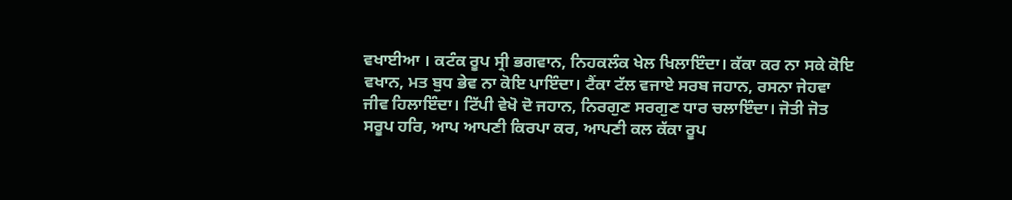ਵਖਾਈਆ । ਕਟੰਕ ਰੂਪ ਸ੍ਰੀ ਭਗਵਾਨ, ਨਿਹਕਲੰਕ ਖੇਲ ਖਿਲਾਇੰਦਾ। ਕੱਕਾ ਕਰ ਨਾ ਸਕੇ ਕੋਇ ਵਖਾਨ, ਮਤ ਬੁਧ ਭੇਵ ਨਾ ਕੋਇ ਪਾਇੰਦਾ। ਟੈਂਕਾ ਟੱਲ ਵਜਾਏ ਸਰਬ ਜਹਾਨ, ਰਸਨਾ ਜੇਹਵਾ ਜੀਵ ਹਿਲਾਇੰਦਾ। ਟਿੱਪੀ ਵੇਖੋ ਦੋ ਜਹਾਨ, ਨਿਰਗੁਣ ਸਰਗੁਣ ਧਾਰ ਚਲਾਇੰਦਾ। ਜੋਤੀ ਜੋਤ ਸਰੂਪ ਹਰਿ, ਆਪ ਆਪਣੀ ਕਿਰਪਾ ਕਰ, ਆਪਣੀ ਕਲ ਕੱਕਾ ਰੂਪ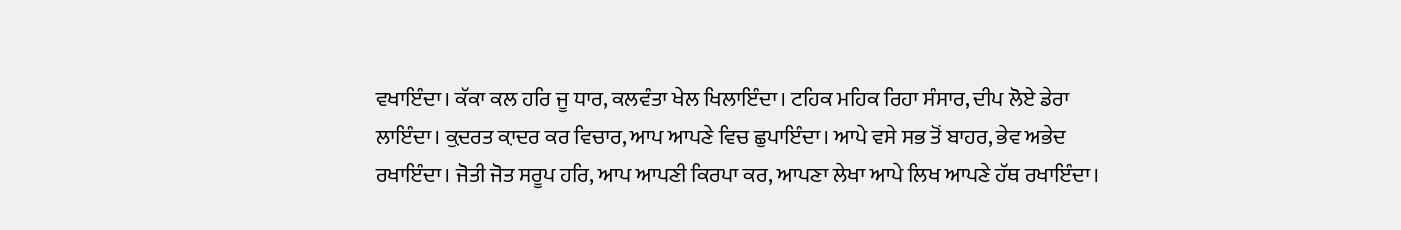ਵਖਾਇੰਦਾ। ਕੱਕਾ ਕਲ ਹਰਿ ਜੂ ਧਾਰ, ਕਲਵੰਤਾ ਖੇਲ ਖਿਲਾਇੰਦਾ। ਟਹਿਕ ਮਹਿਕ ਰਿਹਾ ਸੰਸਾਰ, ਦੀਪ ਲੋਏ ਡੇਰਾ ਲਾਇੰਦਾ। ਕ਼ੁਦਰਤ ਕ਼ਾਦਰ ਕਰ ਵਿਚਾਰ, ਆਪ ਆਪਣੇ ਵਿਚ ਛੁਪਾਇੰਦਾ। ਆਪੇ ਵਸੇ ਸਭ ਤੋਂ ਬਾਹਰ, ਭੇਵ ਅਭੇਦ ਰਖਾਇੰਦਾ। ਜੋਤੀ ਜੋਤ ਸਰੂਪ ਹਰਿ, ਆਪ ਆਪਣੀ ਕਿਰਪਾ ਕਰ, ਆਪਣਾ ਲੇਖਾ ਆਪੇ ਲਿਖ ਆਪਣੇ ਹੱਥ ਰਖਾਇੰਦਾ।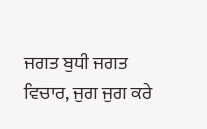ਜਗਤ ਬੁਧੀ ਜਗਤ ਵਿਚਾਰ, ਜੁਗ ਜੁਗ ਕਰੇ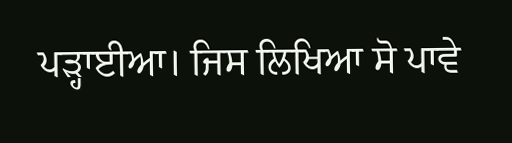ਪੜ੍ਹਾਈਆ। ਜਿਸ ਲਿਖਿਆ ਸੋ ਪਾਵੇ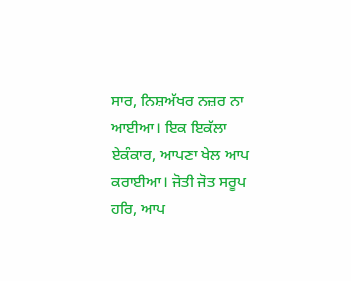ਸਾਰ, ਨਿਸ਼ਅੱਖਰ ਨਜ਼ਰ ਨਾ ਆਈਆ। ਇਕ ਇਕੱਲਾ ਏਕੰਕਾਰ, ਆਪਣਾ ਖੇਲ ਆਪ ਕਰਾਈਆ। ਜੋਤੀ ਜੋਤ ਸਰੂਪ ਹਰਿ, ਆਪ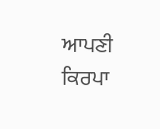ਆਪਣੀ ਕਿਰਪਾ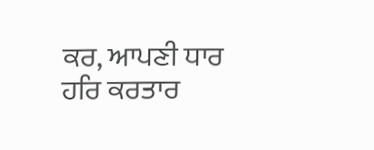ਕਰ, ਆਪਣੀ ਧਾਰ ਹਰਿ ਕਰਤਾਰ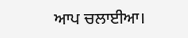ਆਪ ਚਲਾਈਆ।